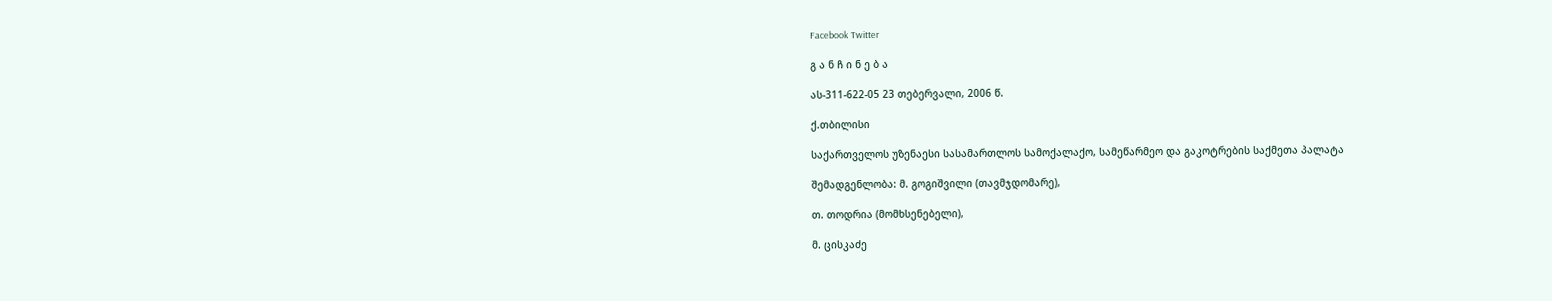Facebook Twitter

გ ა ნ ჩ ი ნ ე ბ ა

ას-311-622-05 23 თებერვალი, 2006 წ.

ქ.თბილისი

საქართველოს უზენაესი სასამართლოს სამოქალაქო, სამეწარმეო და გაკოტრების საქმეთა პალატა

შემადგენლობა: მ. გოგიშვილი (თავმჯდომარე),

თ. თოდრია (მომხსენებელი),

მ. ცისკაძე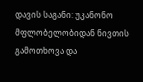დავის საგანი: უკანონო მფლობელობიდან ნივთის გამოთხოვა და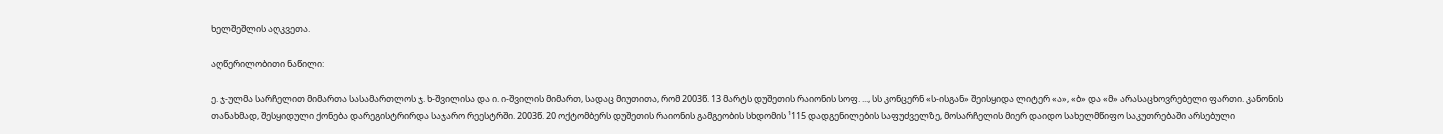ხელშეშლის აღკვეთა.

აღწერილობითი ნაწილი:

ე. ჯ-ულმა სარჩელით მიმართა სასამართლოს ჯ. ხ-შვილისა და ი. ი-შვილის მიმართ, სადაც მიუთითა, რომ 2003წ. 13 მარტს დუშეთის რაიონის სოფ. ..., სს კონცერნ «ს-ისგან» შეისყიდა ლიტერ «ა», «ბ» და «მ» არასაცხოვრებელი ფართი. კანონის თანახმად, შესყიდული ქონება დარეგისტრირდა საჯარო რეესტრში. 2003წ. 20 ოქტომბერს დუშეთის რაიონის გამგეობის სხდომის ¹115 დადგენილების საფუძველზე, მოსარჩელის მიერ დაიდო სახელმწიფო საკუთრებაში არსებული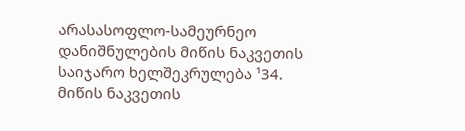არასასოფლო-სამეურნეო დანიშნულების მიწის ნაკვეთის საიჯარო ხელშეკრულება ¹34. მიწის ნაკვეთის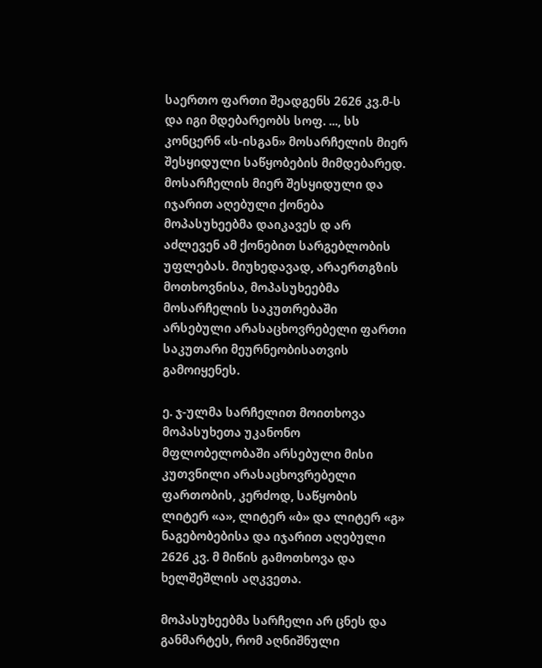საერთო ფართი შეადგენს 2626 კვ.მ-ს და იგი მდებარეობს სოფ. ..., სს კონცერნ «ს-ისგან» მოსარჩელის მიერ შესყიდული საწყობების მიმდებარედ. მოსარჩელის მიერ შესყიდული და იჯარით აღებული ქონება მოპასუხეებმა დაიკავეს დ არ აძლევენ ამ ქონებით სარგებლობის უფლებას. მიუხედავად, არაერთგზის მოთხოვნისა, მოპასუხეებმა მოსარჩელის საკუთრებაში არსებული არასაცხოვრებელი ფართი საკუთარი მეურნეობისათვის გამოიყენეს.

ე. ჯ-ულმა სარჩელით მოითხოვა მოპასუხეთა უკანონო მფლობელობაში არსებული მისი კუთვნილი არასაცხოვრებელი ფართობის, კერძოდ, საწყობის ლიტერ «ა», ლიტერ «ბ» და ლიტერ «გ» ნაგებობებისა და იჯარით აღებული 2626 კვ. მ მიწის გამოთხოვა და ხელშეშლის აღკვეთა.

მოპასუხეებმა სარჩელი არ ცნეს და განმარტეს, რომ აღნიშნული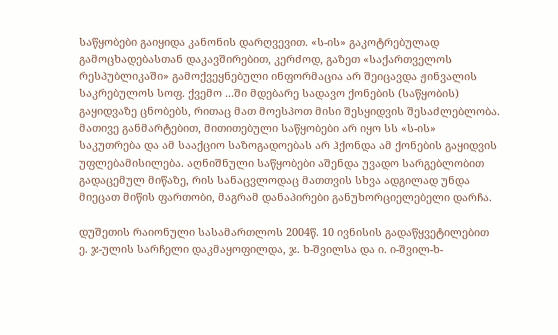საწყობები გაიყიდა კანონის დარღვევით. «ს-ის» გაკოტრებულად გამოცხადებასთან დაკავშირებით, კერძოდ, გაზეთ «საქართველოს რესპუბლიკაში» გამოქვეყნებული ინფორმაცია არ შეიცავდა ჟინვალის საკრებულოს სოფ. ქვემო ...ში მდებარე სადავო ქონების (საწყობის) გაყიდვაზე ცნობებს, რითაც მათ მოესპოთ მისი შესყიდვის შესაძლებლობა. მათივე განმარტებით, მითითებული საწყობები არ იყო სს «ს-ის» საკუთრება და ამ სააქციო საზოგადოებას არ ჰქონდა ამ ქონების გაყიდვის უფლებამისილება. აღნიშნული საწყობები აშენდა უვადო სარგებლობით გადაცემულ მიწაზე, რის სანაცვლოდაც მათთვის სხვა ადგილად უნდა მიეცათ მიწის ფართობი, მაგრამ დანაპირები განუხორციელებელი დარჩა.

დუშეთის რაიონული სასამართლოს 2004წ. 10 ივნისის გადაწყვეტილებით ე. ჯ-ულის სარჩელი დაკმაყოფილდა, ჯ. ხ-შვილსა და ი. ი-შვილ-ხ-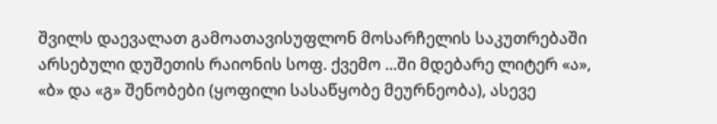შვილს დაევალათ გამოათავისუფლონ მოსარჩელის საკუთრებაში არსებული დუშეთის რაიონის სოფ. ქვემო ...ში მდებარე ლიტერ «ა», «ბ» და «გ» შენობები (ყოფილი სასაწყობე მეურნეობა), ასევე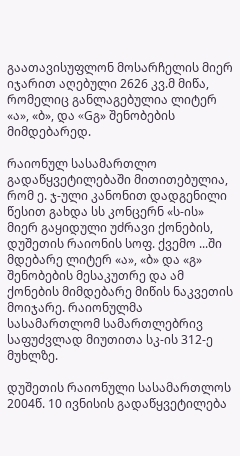გაათავისუფლონ მოსარჩელის მიერ იჯარით აღებული 2626 კვ.მ მიწა, რომელიც განლაგებულია ლიტერ «ა», «ბ», და «Gგ» შენობების მიმდებარედ.

რაიონულ სასამართლო გადაწყვეტილებაში მითითებულია, რომ ე. ჯ-ული კანონით დადგენილი წესით გახდა სს კონცერნ «ს-ის» მიერ გაყიდული უძრავი ქონების, დუშეთის რაიონის სოფ. ქვემო ...ში მდებარე ლიტერ «ა», «ბ» და «გ» შენობების მესაკუთრე და ამ ქონების მიმდებარე მიწის ნაკვეთის მოიჯარე. რაიონულმა სასამართლომ სამართლებრივ საფუძვლად მიუთითა სკ-ის 312-ე მუხლზე.

დუშეთის რაიონული სასამართლოს 2004წ. 10 ივნისის გადაწყვეტილება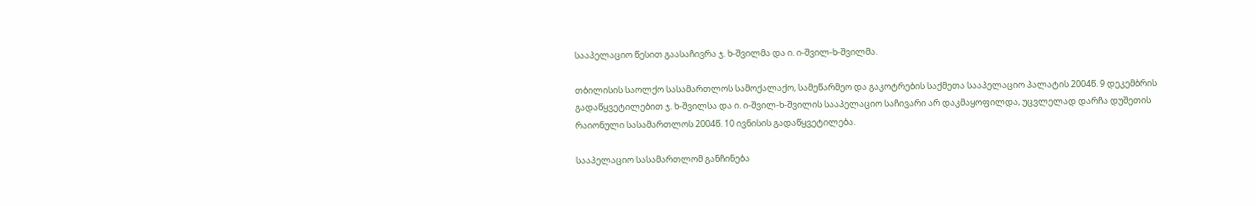სააპელაციო წესით გაასაჩივრა ჯ. ხ-შვილმა და ი. ი-შვილ-ხ-შვილმა.

თბილისის საოლქო სასამართლოს სამოქალაქო, სამეწარმეო და გაკოტრების საქმეთა სააპელაციო პალატის 2004წ. 9 დეკემბრის გადაწყვეტილებით ჯ. ხ-შვილსა და ი. ი-შვილ-ხ-შვილის სააპელაციო საჩივარი არ დაკმაყოფილდა, უცვლელად დარჩა დუშეთის რაიონული სასამართლოს 2004წ. 10 ივნისის გადაწყვეტილება.

სააპელაციო სასამართლომ განჩინება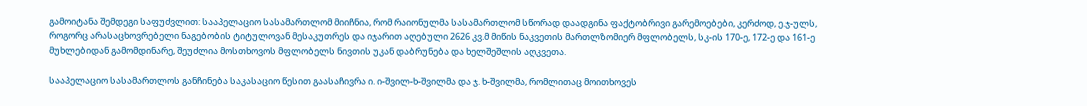გამოიტანა შემდეგი საფუძვლით: სააპელაციო სასამართლომ მიიჩნია, რომ რაიონულმა სასამართლომ სწორად დაადგინა ფაქტობრივი გარემოებები, კერძოდ, ე.ჯ-ულს, როგორც არასაცხოვრებელი ნაგებობის ტიტულოვან მესაკუთრეს და იჯარით აღებული 2626 კვ.მ მიწის ნაკვეთის მართლზომიერ მფლობელს, სკ-ის 170-ე, 172-ე და 161-ე მუხლებიდან გამომდინარე, შეუძლია მოსთხოვოს მფლობელს ნივთის უკან დაბრუნება და ხელშეშლის აღკვეთა.

სააპელაციო სასამართლოს განჩინება საკასაციო წესით გაასაჩივრა ი. ი-შვილ-ხ-შვილმა და ჯ. ხ-შვილმა, რომლითაც მოითხოვეს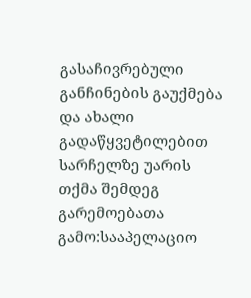გასაჩივრებული განჩინების გაუქმება და ახალი გადაწყვეტილებით სარჩელზე უარის თქმა შემდეგ გარემოებათა გამო:სააპელაციო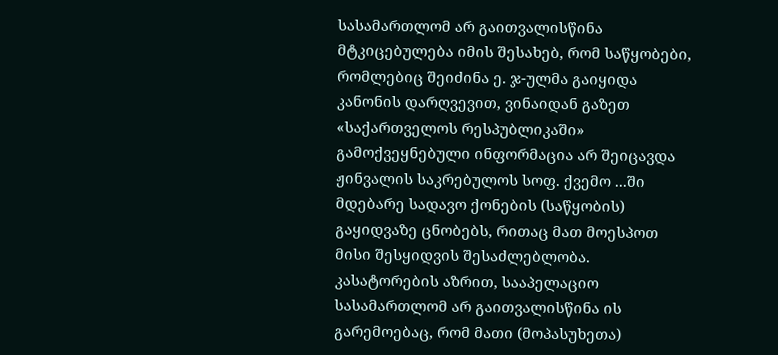სასამართლომ არ გაითვალისწინა მტკიცებულება იმის შესახებ, რომ საწყობები, რომლებიც შეიძინა ე. ჯ-ულმა გაიყიდა კანონის დარღვევით, ვინაიდან გაზეთ «საქართველოს რესპუბლიკაში» გამოქვეყნებული ინფორმაცია არ შეიცავდა ჟინვალის საკრებულოს სოფ. ქვემო ...ში მდებარე სადავო ქონების (საწყობის) გაყიდვაზე ცნობებს, რითაც მათ მოესპოთ მისი შესყიდვის შესაძლებლობა. კასატორების აზრით, სააპელაციო სასამართლომ არ გაითვალისწინა ის გარემოებაც, რომ მათი (მოპასუხეთა)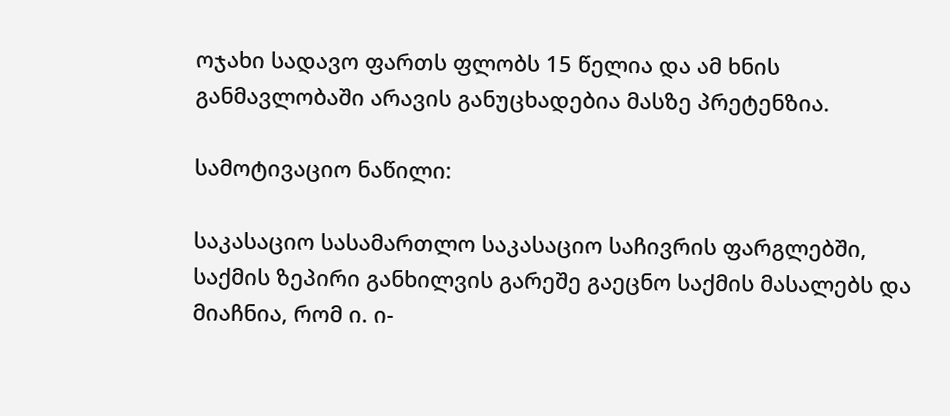ოჯახი სადავო ფართს ფლობს 15 წელია და ამ ხნის განმავლობაში არავის განუცხადებია მასზე პრეტენზია.

სამოტივაციო ნაწილი:

საკასაციო სასამართლო საკასაციო საჩივრის ფარგლებში, საქმის ზეპირი განხილვის გარეშე გაეცნო საქმის მასალებს და მიაჩნია, რომ ი. ი-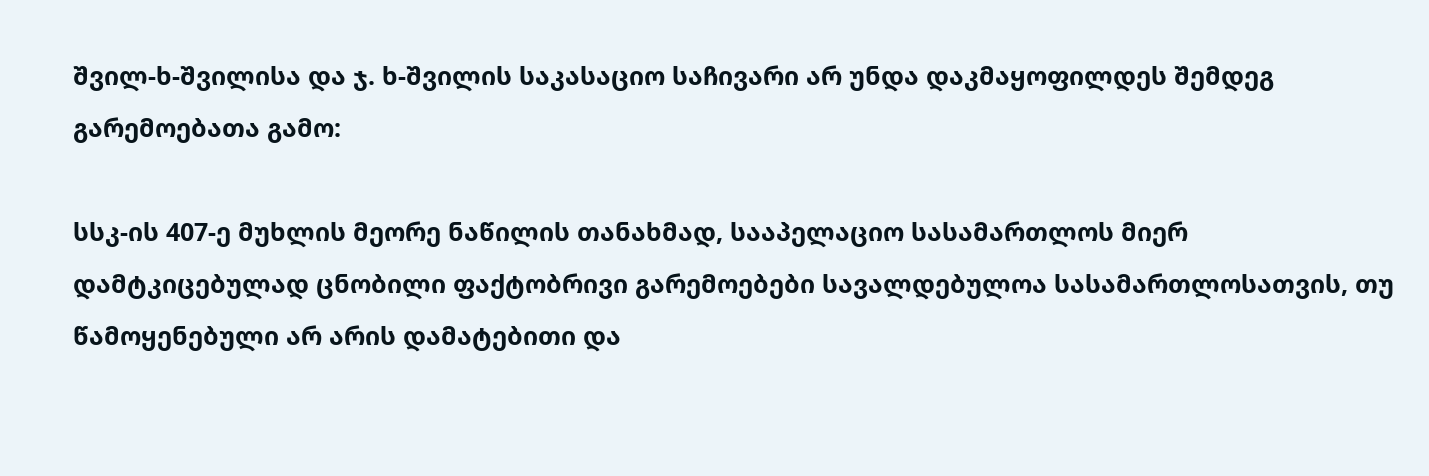შვილ-ხ-შვილისა და ჯ. ხ-შვილის საკასაციო საჩივარი არ უნდა დაკმაყოფილდეს შემდეგ გარემოებათა გამო:

სსკ-ის 407-ე მუხლის მეორე ნაწილის თანახმად, სააპელაციო სასამართლოს მიერ დამტკიცებულად ცნობილი ფაქტობრივი გარემოებები სავალდებულოა სასამართლოსათვის, თუ წამოყენებული არ არის დამატებითი და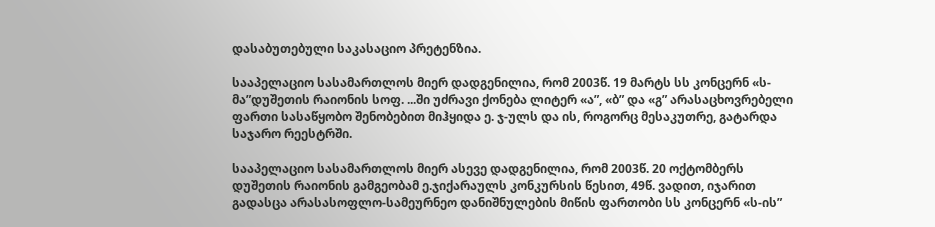დასაბუთებული საკასაციო პრეტენზია.

სააპელაციო სასამართლოს მიერ დადგენილია, რომ 2003წ. 19 მარტს სს კონცერნ «ს-მა”დუშეთის რაიონის სოფ. ...ში უძრავი ქონება ლიტერ «ა”, «ბ” და «გ” არასაცხოვრებელი ფართი სასაწყობო შენობებით მიჰყიდა ე. ჯ-ულს და ის, როგორც მესაკუთრე, გატარდა საჯარო რეესტრში.

სააპელაციო სასამართლოს მიერ ასევე დადგენილია, რომ 2003წ. 20 ოქტომბერს დუშეთის რაიონის გამგეობამ ე.ჯიქარაულს კონკურსის წესით, 49წ. ვადით, იჯარით გადასცა არასასოფლო-სამეურნეო დანიშნულების მიწის ფართობი სს კონცერნ «ს-ის”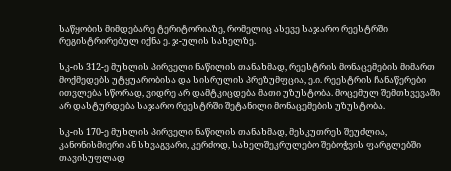საწყობის მიმდებარე ტერიტორიაზე, რომელიც ასევე საჯარო რეესტრში რეგისტრირებულ იქნა ე. ჯ-ულის სახელზე.

სკ-ის 312-ე მუხლის პირველი ნაწილის თანახმად, რეესტრის მონაცემების მიმართ მოქმედებს უტყუარობისა და სისრულის პრეზუმფცია, ე.ი. რეესტრის ჩანაწერები ითვლება სწორად, ვიდრე არ დამტკიცდება მათი უზუსტობა. მოცემულ შემთხვევაში არ დასტურდება საჯარო რეესტრში შეტანილი მონაცემების უზუსტობა.

სკ-ის 170-ე მუხლის პირველი ნაწილის თანახმად, მესკუთრეს შეუძლია, კანონისმიერი ან სხვაგვარი, კერძოდ, სახელშეკრულებო შებოჭვის ფარგლებში თავისუფლად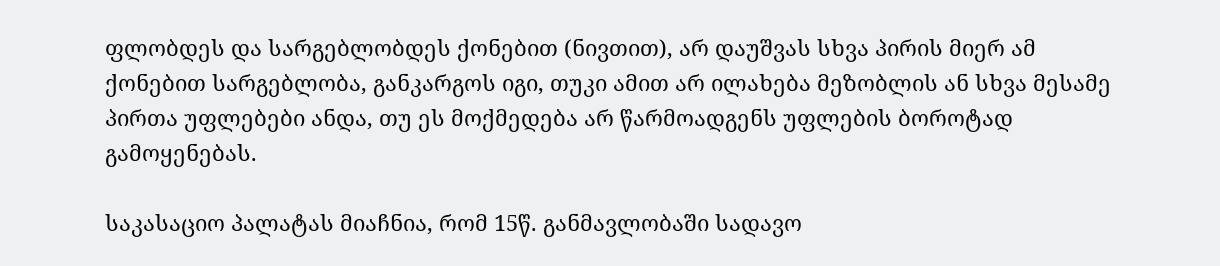ფლობდეს და სარგებლობდეს ქონებით (ნივთით), არ დაუშვას სხვა პირის მიერ ამ ქონებით სარგებლობა, განკარგოს იგი, თუკი ამით არ ილახება მეზობლის ან სხვა მესამე პირთა უფლებები ანდა, თუ ეს მოქმედება არ წარმოადგენს უფლების ბოროტად გამოყენებას.

საკასაციო პალატას მიაჩნია, რომ 15წ. განმავლობაში სადავო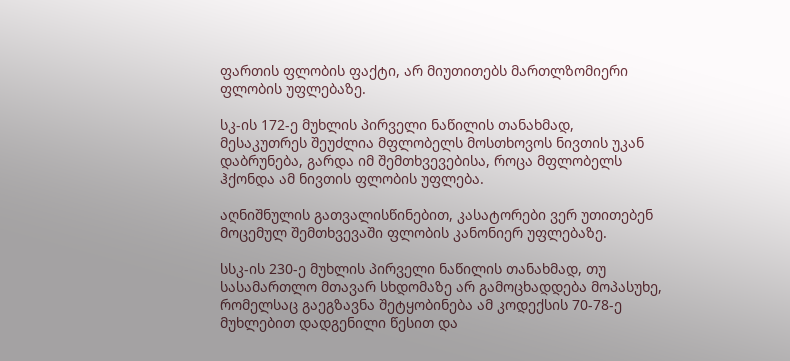ფართის ფლობის ფაქტი, არ მიუთითებს მართლზომიერი ფლობის უფლებაზე.

სკ-ის 172-ე მუხლის პირველი ნაწილის თანახმად, მესაკუთრეს შეუძლია მფლობელს მოსთხოვოს ნივთის უკან დაბრუნება, გარდა იმ შემთხვევებისა, როცა მფლობელს ჰქონდა ამ ნივთის ფლობის უფლება.

აღნიშნულის გათვალისწინებით, კასატორები ვერ უთითებენ მოცემულ შემთხვევაში ფლობის კანონიერ უფლებაზე.

სსკ-ის 230-ე მუხლის პირველი ნაწილის თანახმად, თუ სასამართლო მთავარ სხდომაზე არ გამოცხადდება მოპასუხე, რომელსაც გაეგზავნა შეტყობინება ამ კოდექსის 70-78-ე მუხლებით დადგენილი წესით და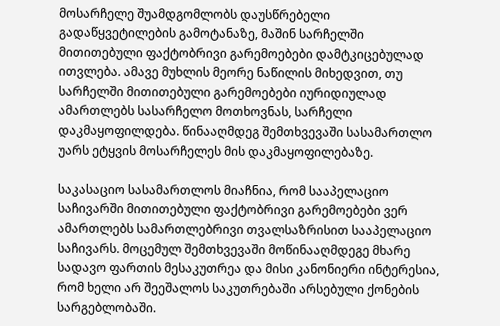მოსარჩელე შუამდგომლობს დაუსწრებელი გადაწყვეტილების გამოტანაზე, მაშინ სარჩელში მითითებული ფაქტობრივი გარემოებები დამტკიცებულად ითვლება. ამავე მუხლის მეორე ნაწილის მიხედვით, თუ სარჩელში მითითებული გარემოებები იურიდიულად ამართლებს სასარჩელო მოთხოვნას, სარჩელი დაკმაყოფილდება. წინააღმდეგ შემთხვევაში სასამართლო უარს ეტყვის მოსარჩელეს მის დაკმაყოფილებაზე.

საკასაციო სასამართლოს მიაჩნია, რომ სააპელაციო საჩივარში მითითებული ფაქტობრივი გარემოებები ვერ ამართლებს სამართლებრივი თვალსაზრისით სააპელაციო საჩივარს. მოცემულ შემთხვევაში მოწინააღმდეგე მხარე სადავო ფართის მესაკუთრეა და მისი კანონიერი ინტერესია, რომ ხელი არ შეეშალოს საკუთრებაში არსებული ქონების სარგებლობაში.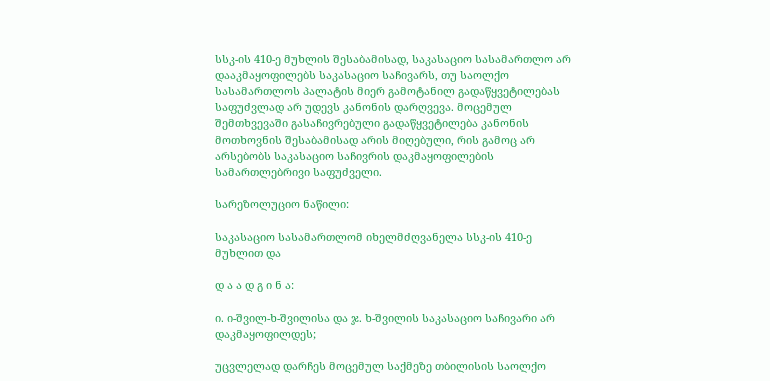სსკ-ის 410-ე მუხლის შესაბამისად, საკასაციო სასამართლო არ დააკმაყოფილებს საკასაციო საჩივარს, თუ საოლქო სასამართლოს პალატის მიერ გამოტანილ გადაწყვეტილებას საფუძვლად არ უდევს კანონის დარღვევა. მოცემულ შემთხვევაში გასაჩივრებული გადაწყვეტილება კანონის მოთხოვნის შესაბამისად არის მიღებული, რის გამოც არ არსებობს საკასაციო საჩივრის დაკმაყოფილების სამართლებრივი საფუძველი.

სარეზოლუციო ნაწილი:

საკასაციო სასამართლომ იხელმძღვანელა სსკ-ის 410-ე მუხლით და

დ ა ა დ გ ი ნ ა:

ი. ი-შვილ-ხ-შვილისა და ჯ. ხ-შვილის საკასაციო საჩივარი არ დაკმაყოფილდეს;

უცვლელად დარჩეს მოცემულ საქმეზე თბილისის საოლქო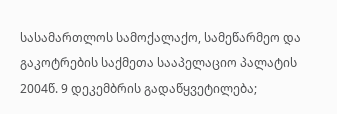სასამართლოს სამოქალაქო, სამეწარმეო და გაკოტრების საქმეთა სააპელაციო პალატის 2004წ. 9 დეკემბრის გადაწყვეტილება;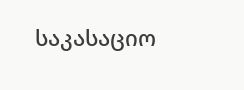საკასაციო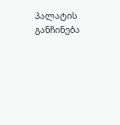პალატის განჩინება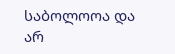საბოლოოა და არ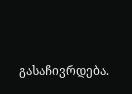გასაჩივრდება.